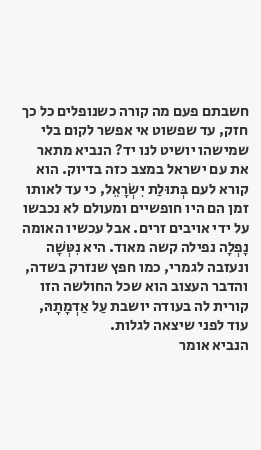חשבתם פעם מה קורה כשנופלים כל כך חזק, עד שפשוט אי אפשר לקום בלי שמישהו יושיט לנו יד? הנביא מתאר את עם ישראל במצב כזה בדיוק. הוא קורא לעם בְּתוּלַת יִשְׂרָאֵל, כי עד לאותו זמן הם היו חופשיים ומעולם לא נכבשו על ידי אויבים זרים. אבל עכשיו האומה נָפְלָה נפילה קשה מאוד. היא נִטְּשָׁה ונעזבה לגמרי, כמו חפץ שנזרק בשדה, והדבר העצוב הוא שכל החולשה הזו קורית לה בעודה יושבת עַל אַדְמָתָהּ, עוד לפני שיצאה לגלות.
הנביא אומר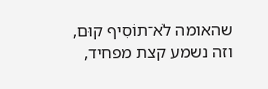שהאומה לֹא־תוֹסִיף קוּם, וזה נשמע קצת מפחיד,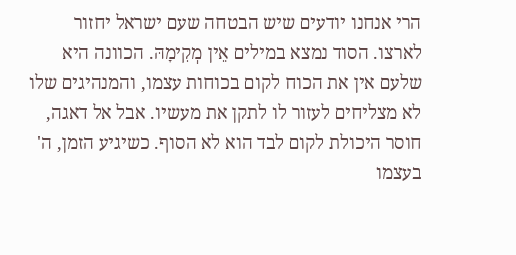הרי אנחנו יודעים שיש הבטחה שעם ישראל יחזור לארצו. הסוד נמצא במילים אֵין מְקִימָהּ. הכוונה היא שלעם אין את הכוח לקום בכוחות עצמו, והמנהיגים שלו לא מצליחים לעזור לו לתקן את מעשיו. אבל אל דאגה, חוסר היכולת לקום לבד הוא לא הסוף. כשיגיע הזמן, ה' בעצמו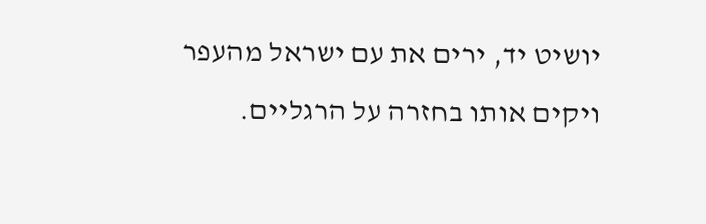יושיט יד, ירים את עם ישראל מהעפר ויקים אותו בחזרה על הרגליים.